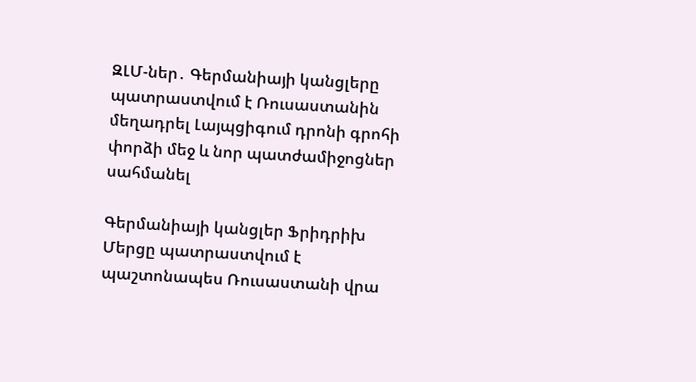ԶԼՄ-ներ․ Գերմանիայի կանցլերը պատրաստվում է Ռուսաստանին մեղադրել Լայպցիգում դրոնի գրոհի փորձի մեջ և նոր պատժամիջոցներ սահմանել

Գերմանիայի կանցլեր Ֆրիդրիխ Մերցը պատրաստվում է պաշտոնապես Ռուսաստանի վրա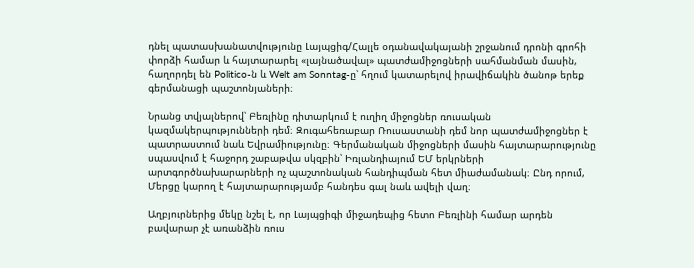դնել պատասխանատվությունը Լայպցիգ/Հալլե օդանավակայանի շրջանում դրոնի գրոհի փորձի համար և հայտարարել «լայնածավալ» պատժամիջոցների սահմանման մասին, հաղորդել են Politico-ն և Welt am Sonntag-ը՝ հղում կատարելով իրավիճակին ծանոթ երեք գերմանացի պաշտոնյաների։

Նրանց տվյալներով՝ Բեռլինը դիտարկում է ուղիղ միջոցներ ռուսական կազմակերպությունների դեմ։ Զուգահեռաբար Ռուսաստանի դեմ նոր պատժամիջոցներ է պատրաստում նաև Եվրամիությունը։ Գերմանական միջոցների մասին հայտարարությունը սպասվում է հաջորդ շաբաթվա սկզբին՝ Իռլանդիայում ԵՄ երկրների արտգործնախարարների ոչ պաշտոնական հանդիպման հետ միաժամանակ։ Ընդ որում, Մերցը կարող է հայտարարությամբ հանդես գալ նաև ավելի վաղ։

Աղբյուրներից մեկը նշել է, որ Լայպցիգի միջադեպից հետո Բեռլինի համար արդեն բավարար չէ առանձին ռուս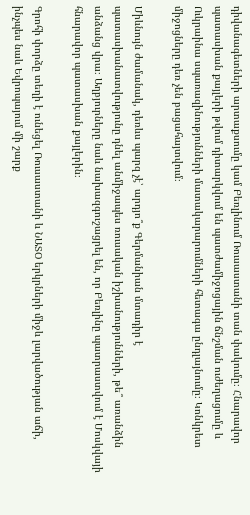դիվանագետների արտաքսումը կամ Բեռլինում Ռուսաստանի տան փակումը։ Հնարավոր պատասխան քայլերի թվում դիտարկվում են պատժամիջոցային ճնշման ուժեղացումը և Ուկրաինա սպառազինությունների մատակարարումների հետագա ընդլայնումը։ Կոնկրետ միջոցները դեռ չեն բացահայտվում։

Միևնույն ժամանակ, դեռևս պարզ չէ՝ արդյո՞ք Գերմանիան մտադիր է պատասխանատվությունը դնել անմիջապես ռուսական իշխանությունների, թե՞ առանձին անձանց վրա։ Աղբյուրները նաև նախազգուշացրել են, որ Բեռլինը պատրաստվում է Մոսկվայի հնարավոր պատասխան քայլերին։

Գրոհի փորձը տեղի է ունեցել Ռուսաստանի և ՆԱՏՕ երկրների միջև լարվածության աճի, ինչպես նաև Եվրոպայում մի շարք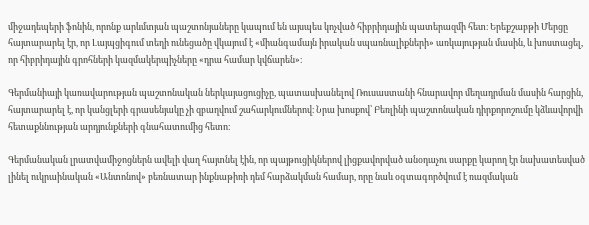միջադեպերի ֆոնին, որոնք արևմտյան պաշտոնյաները կապում են այսպես կոչված հիբրիդային պատերազմի հետ։ Երեքշաբթի Մերցը հայտարարել էր, որ Լայպցիգում տեղի ունեցածը վկայում է «միանգամայն իրական սպառնալիքների» առկայության մասին, և խոստացել, որ հիբրիդային գրոհների կազմակերպիչները «դրա համար կվճարեն»։

Գերմանիայի կառավարության պաշտոնական ներկայացուցիչը, պատասխանելով Ռուսաստանի հնարավոր մեղադրման մասին հարցին, հայտարարել է, որ կանցլերի գրասենյակը չի զբաղվում շահարկումներով։ Նրա խոսքով՝ Բեռլինի պաշտոնական դիրքորոշումը կձևավորվի հետաքննության արդյունքների գնահատումից հետո։

Գերմանական լրատվամիջոցներն ավելի վաղ հայտնել էին, որ պայթուցիկներով լիցքավորված անօդաչու սարքը կարող էր նախատեսված լինել ուկրաինական «Անտոնով» բեռնատար ինքնաթիռի դեմ հարձակման համար, որը նաև օգտագործվում է ռազմական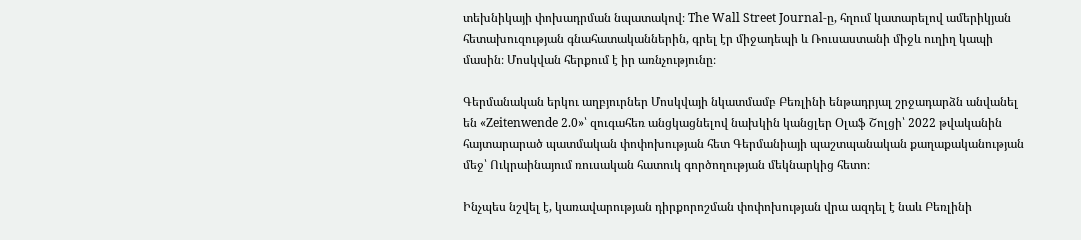տեխնիկայի փոխադրման նպատակով։ The Wall Street Journal-ը, հղում կատարելով ամերիկյան հետախուզության գնահատականներին, գրել էր միջադեպի և Ռուսաստանի միջև ուղիղ կապի մասին։ Մոսկվան հերքում է իր առնչությունը։

Գերմանական երկու աղբյուրներ Մոսկվայի նկատմամբ Բեռլինի ենթադրյալ շրջադարձն անվանել են «Zeitenwende 2.0»՝ զուգահեռ անցկացնելով նախկին կանցլեր Օլաֆ Շոլցի՝ 2022 թվականին հայտարարած պատմական փոփոխության հետ Գերմանիայի պաշտպանական քաղաքականության մեջ՝ Ուկրաինայում ռուսական հատուկ գործողության մեկնարկից հետո։

Ինչպես նշվել է, կառավարության դիրքորոշման փոփոխության վրա ազդել է նաև Բեռլինի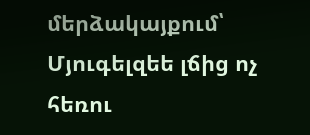մերձակայքում՝ Մյուգելզեե լճից ոչ հեռու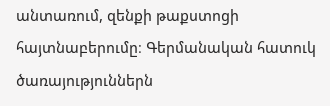անտառում, զենքի թաքստոցի հայտնաբերումը։ Գերմանական հատուկ ծառայություններն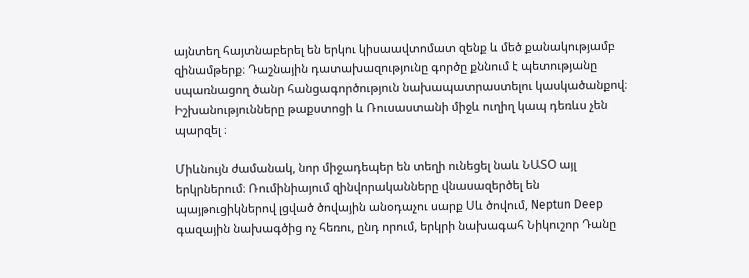այնտեղ հայտնաբերել են երկու կիսաավտոմատ զենք և մեծ քանակությամբ զինամթերք։ Դաշնային դատախազությունը գործը քննում է պետությանը սպառնացող ծանր հանցագործություն նախապատրաստելու կասկածանքով։ Իշխանությունները թաքստոցի և Ռուսաստանի միջև ուղիղ կապ դեռևս չեն պարզել ։

Միևնույն ժամանակ, նոր միջադեպեր են տեղի ունեցել նաև ՆԱՏՕ այլ երկրներում։ Ռումինիայում զինվորականները վնասազերծել են պայթուցիկներով լցված ծովային անօդաչու սարք Սև ծովում, Neptun Deep գազային նախագծից ոչ հեռու, ընդ որում, երկրի նախագահ Նիկուշոր Դանը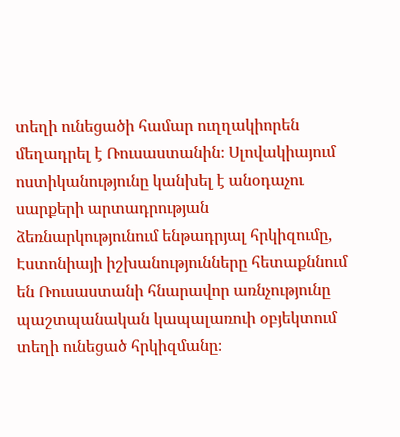տեղի ունեցածի համար ուղղակիորեն մեղադրել է Ռուսաստանին։ Սլովակիայում ոստիկանությունը կանխել է անօդաչու սարքերի արտադրության ձեռնարկությունում ենթադրյալ հրկիզումը, Էստոնիայի իշխանությունները հետաքննում են Ռուսաստանի հնարավոր առնչությունը պաշտպանական կապալառուի օբյեկտում տեղի ունեցած հրկիզմանը։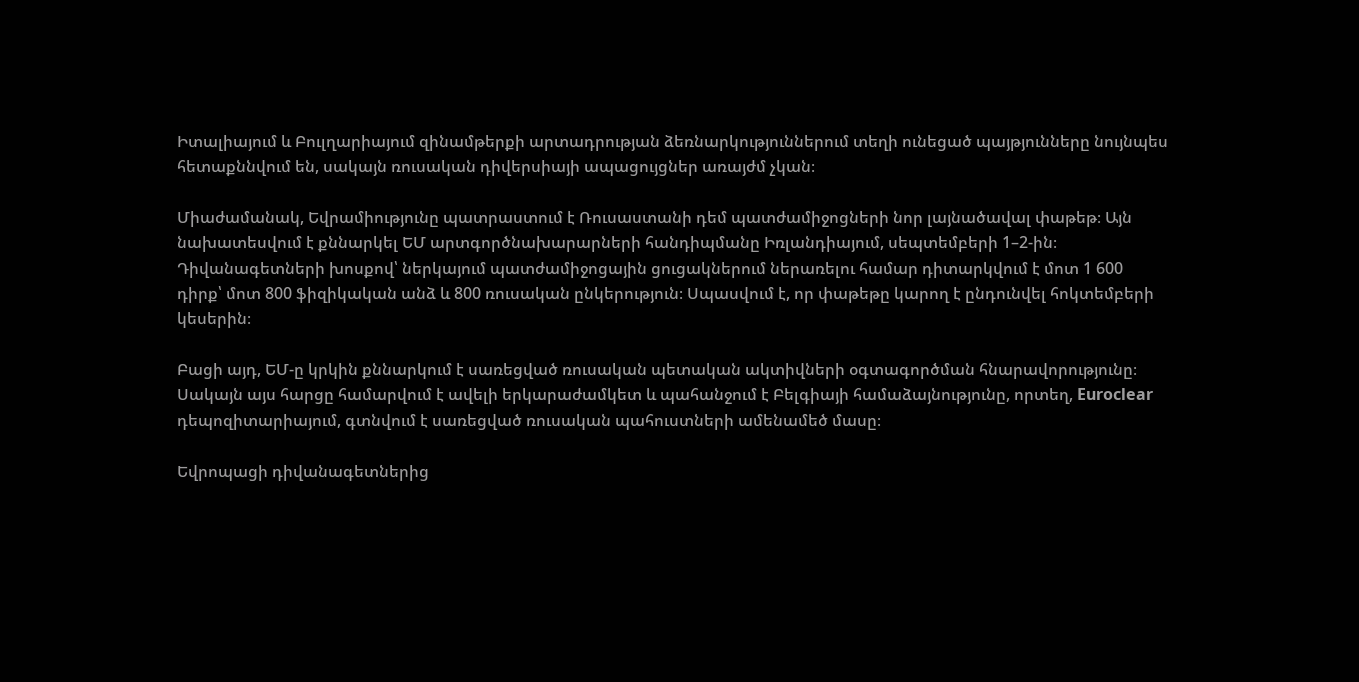Իտալիայում և Բուլղարիայում զինամթերքի արտադրության ձեռնարկություններում տեղի ունեցած պայթյունները նույնպես հետաքննվում են, սակայն ռուսական դիվերսիայի ապացույցներ առայժմ չկան։

Միաժամանակ, Եվրամիությունը պատրաստում է Ռուսաստանի դեմ պատժամիջոցների նոր լայնածավալ փաթեթ։ Այն նախատեսվում է քննարկել ԵՄ արտգործնախարարների հանդիպմանը Իռլանդիայում, սեպտեմբերի 1–2-ին։ Դիվանագետների խոսքով՝ ներկայում պատժամիջոցային ցուցակներում ներառելու համար դիտարկվում է մոտ 1 600 դիրք՝ մոտ 800 ֆիզիկական անձ և 800 ռուսական ընկերություն։ Սպասվում է, որ փաթեթը կարող է ընդունվել հոկտեմբերի կեսերին։

Բացի այդ, ԵՄ-ը կրկին քննարկում է սառեցված ռուսական պետական ակտիվների օգտագործման հնարավորությունը։ Սակայն այս հարցը համարվում է ավելի երկարաժամկետ և պահանջում է Բելգիայի համաձայնությունը, որտեղ, Euroclear դեպոզիտարիայում, գտնվում է սառեցված ռուսական պահուստների ամենամեծ մասը։

Եվրոպացի դիվանագետներից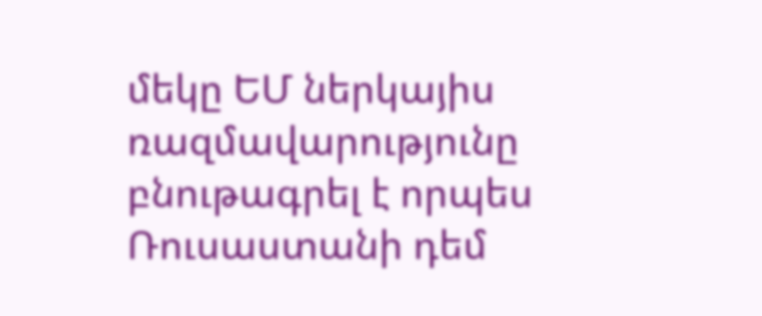մեկը ԵՄ ներկայիս ռազմավարությունը բնութագրել է որպես Ռուսաստանի դեմ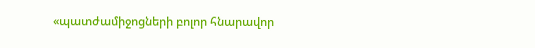«պատժամիջոցների բոլոր հնարավոր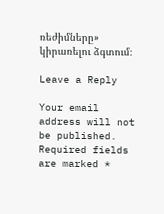ռեժիմները» կիրառելու ձգտում։

Leave a Reply

Your email address will not be published. Required fields are marked *